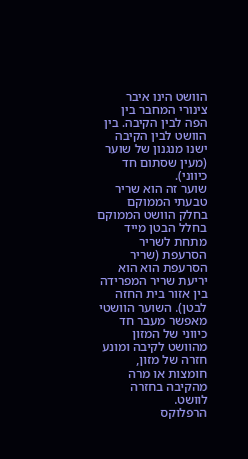הוושט הינו איבר צינורי המחבר בין הפה לבין הקיבה. בין הוושט לבין הקיבה ישנו מנגנון של שוער (מעין שסתום חד כיווני).
שוער זה הוא שריר טבעתי הממוקם בחלק הוושט הממוקם בחלל הבטן מייד מתחת לשריר הסרעפת (שריר הסרעפת הוא הוא יריעת שריר המפרידה בין אזור בית החזה לבטן). השוער הוושטי מאפשר מעבר חד כיווני של המזון מהוושט לקיבה ומונע חזרה של מזון, חומצות או מרה מהקיבה בחזרה לוושט.
הרפלוקס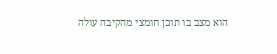הוא מצב בו תוכן חומצי מהקיבה עולה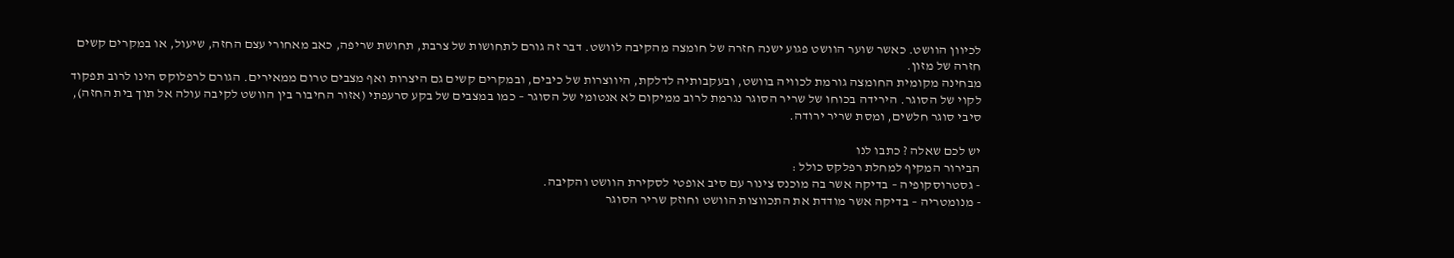לכיוון הוושט. כאשר שוער הוושט פגוע ישנה חזרה של חומצה מהקיבה לוושט. דבר זה גורם לתחושות של צרבת, תחושת שריפה, כאב מאחורי עצם החזה, שיעול, או במקרים קשים חזרה של מזון.
מבחינה מקומית החומצה גורמת לכוויה בוושט, ובעקבותיה לדלקת, היווצרות של כיבים, ובמקרים קשים גם היצרות ואף מצבים טרום ממאירים. הגורם לרפלוקס הינו לרוב תפקוד לקוי של הסוגר. הירידה בכוחו של שריר הסוגר נגרמת לרוב ממיקום לא אנטומי של הסוגר – כמו במצבים של בקע סרעפתי (אזור החיבור בין הוושט לקיבה עולה אל תוך בית החזה), סיבי סוגר חלשים, ומסת שריר ירודה.

יש לכם שאלה ? כתבו לנו
הבירור המקיף למחלת רפלקס כולל :
- גסטרוסקופיה – בדיקה אשר בה מוכנס צינור עם סיב אופטי לסקירת הוושט והקיבה.
- מנומטריה – בדיקה אשר מודדת את התכווצות הוושט וחוזק שריר הסוגר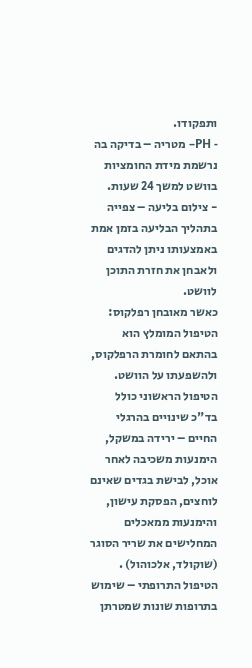ותפקודו.
- PH– מטריה – בדיקה בה נרשמת מידת החומציות בוושט למשך 24 שעות.
- צילום בליעה – צפייה בתהליך הבליעה בזמן אמת באמצעותו ניתן להדגים ולאבחן את חזרת התוכן לוושט.
כאשר מאובחן רפלקוס:
הטיפול המומלץ הוא בהתאם לחומרת הרפלקוס, ולהשפעתו על הוושט.
הטיפול הראשוני כולל בד"כ שינויים בהרגלי החיים – ירידה במשקל, הימנעות משכיבה לאחר אוכל, לבישת בגדים שאינם לוחצים, הפסקת עישון, והימנעות ממאכלים המחלישים את שריר הסוגר (שוקולד, אלכוהול) .
הטיפול התרופתי – שימוש בתרופות שונות שמטרתן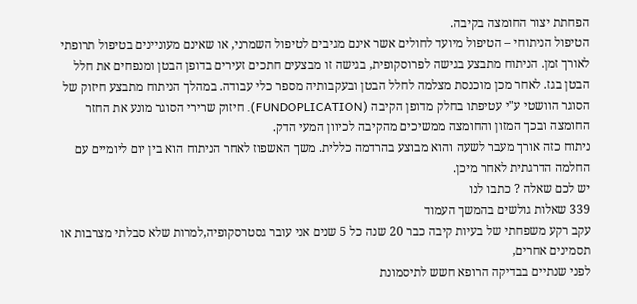הפחתת יצור החומצה בקיבה.
הטיפול הניתוחי – הטיפול מיועד לחולים אשר אינם מגיבים לטיפול השמרני, או שאינם מעוניינים בטיפול תרופתי לאורך זמן. הניתוח מתבצע בגישה לפרוסקופית, בגישה זו מבצעים חתכים זעירים בדופן הבטן ומנפחים את חלל הבטן בגז. לאחר מכן מוכנסת מצלמה לחלל הבטן ובעקבותיה מספר כלי עבודה. במהלך הניתוח מתבצע חיזוק של הסוגר הוושטי ע"י עטיפתו בחלק מדופן הקיבה (FUNDOPLICATION). חיזוק שרירי הסוגר מונע את החזר החומצה ובכך המזון והחומצה ממשיכים מהקיבה לכיוון המעי הדק.
ניתוח כזה אורך מעבר לשעה והוא מבוצע בהרדמה כללית. משך האשפוז לאחר הניתוח הוא בין יום ליומיים עם החלמה הדרגתית לאחר מיכן.
יש לכם שאלה ? כתבו לנו
339 שאלות גולשים בהמשך העמוד
עקב רקע משפחתי של בעיות קיבה כבר 20 שנה כל 5 שנים אני עובר גסטרסקופיה,למרות שלא סבלתי מצרבות או תסמינים אחרים,
לפני שנתיים בבדיקה הרופא חשש לתיסמונת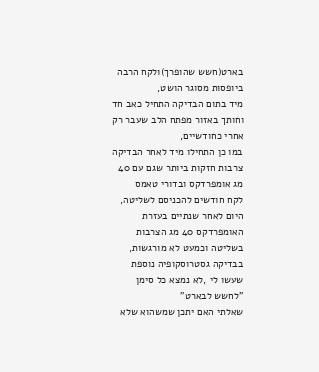בארט(חשש שהופרך)ולקח הרבה ביופסות מסוגר הושט,
מיד בתום הבדיקה התחיל כאב חד וחותך באזור מפתח הלב שעבר רק אחרי כחודשיים,
במו כן התחילו מיד לאחר הבדיקה צרבות חזקות ביותר שגם עם 40 מג אומפרדקס ובדורי טאמס
לקח חודשים להכניסם לשליטה,
היום לאחר שנתיים בעזרת האומפרדקס 40 מג הצרבות בשליטה וכמעט לא מורגשות,
בבדיקה גסטרוסקופיה נוספת שעשו לי ,לא נמצא כל סימן "לחשש לבארט"
שאלתי האם יתכן שמשהוא שלא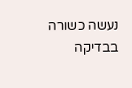נעשה כשורה בבדיקה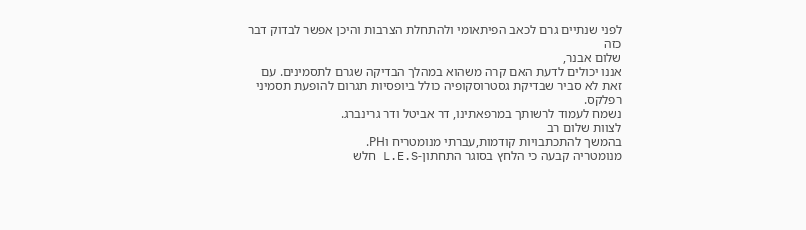לפני שנתיים גרם לכאב הפיתאומי ולהתחלת הצרבות והיכן אפשר לבדוק דבר כזה
שלום אבנר,
אננו יכולים לדעת האם קרה משהוא במהלך הבדיקה שגרם לתסמינים. עם זאת לא סביר שבדיקת גסטרוסקופיה כולל ביופסיות תגרום להופעת תסמיני רפלקס.
נשמח לעמוד לרשותך במרפאתינו, דר אביטל ודר גרינברג.
לצוות שלום רב
בהמשך להתכתבויות קודמות,עברתי מנומטריח וPH.
מנומטריה קבעה כי הלחץ בסוגר התחתון-L.E.S חלש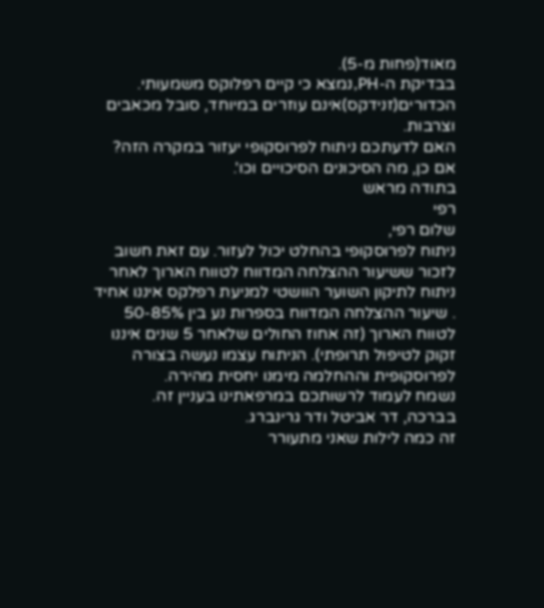מאוד(פחות מ-5).
בבדיקת ה-PH,נמצא כי קיים רפלוקס משמעותי.
הכדורים(זנידקס)אינם עוזרים במיוחד, סובל מכאבים וצרבות.
האם לדעתכם ניתוח לפרוסקופי יעזור במקרה הזה?
אם כן, מה הסיכונים הסיכויים וכו'.
בתודה מראש
רפי
שלום רפי,
ניתוח לפרוסקופי בהחלט יכול לעזור. עם זאת חשוב לזכור ששיעור ההצלחה המדווח לטווח הארוך לאחר ניתוח לתיקון השוער הוושטי למניעת רפלקס איננו אחיד . שיעור ההצלחה המדווח בספרות נע בין 50-85% לטווח הארוך (זה אחוז החולים שלאחר 5 שנים איננו זקוק לטיפול תרופתי). הניתוח עצמו נעשה בצורה לפרוסקופית וההחלמה מימנו יחסית מהירה.
נשמח לעמוד לרשותכם במרפאתינו בעניין זה.
בברכה, דר אביטל ודר גרינברג.
זה כמה לילות שאני מתעורר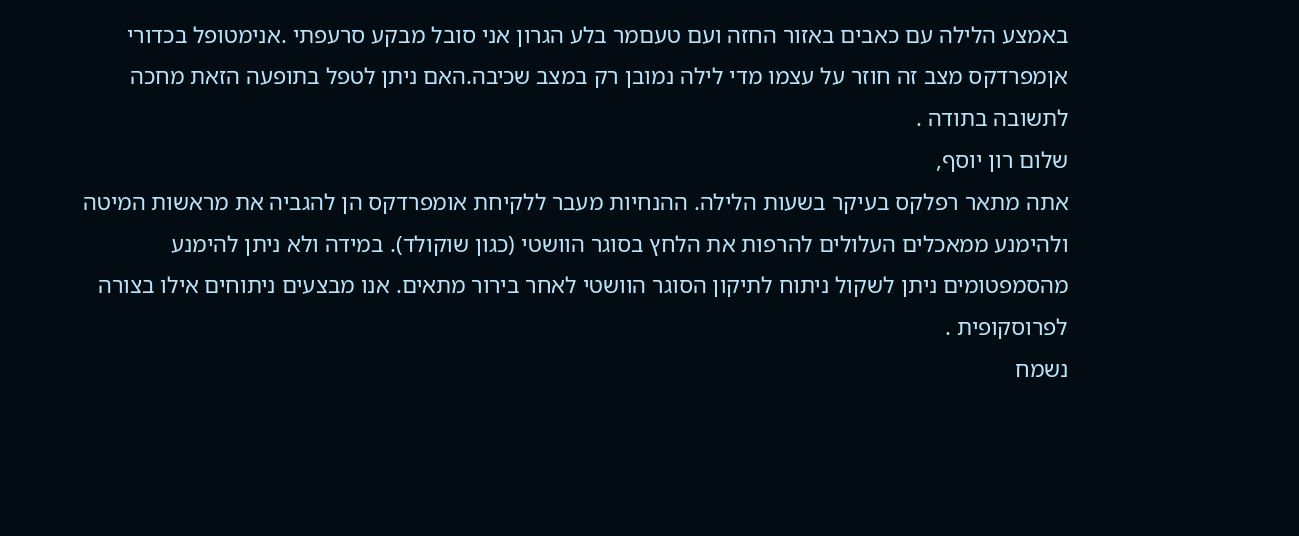באמצע הלילה עם כאבים באזור החזה ועם טעםמר בלע הגרון אני סובל מבקע סרעפתי .אנימטופל בכדורי אןמפרדקס מצב זה חוזר על עצמו מדי לילה נמובן רק במצב שכיבה.האם ניתן לטפל בתופעה הזאת מחכה לתשובה בתודה .
שלום רון יוסף,
אתה מתאר רפלקס בעיקר בשעות הלילה. ההנחיות מעבר ללקיחת אומפרדקס הן להגביה את מראשות המיטה ולהימנע ממאכלים העלולים להרפות את הלחץ בסוגר הוושטי (כגון שוקולד). במידה ולא ניתן להימנע מהסמפטומים ניתן לשקול ניתוח לתיקון הסוגר הוושטי לאחר בירור מתאים. אנו מבצעים ניתוחים אילו בצורה לפרוסקופית .
נשמח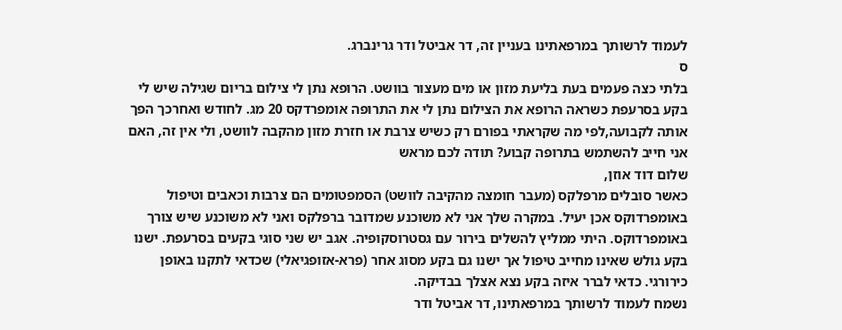לעמוד לרשותך במרפאתינו בעניין זה, דר אביטל ודר גרינברג.
ס
בלתי כצה פעמים בעת בליעת מזון או מים מעצור בוושט. הרופא נתן לי צילום בריום שגילה שיש לי בקע בסרעפת כשראה הרופא את הצילום נתן לי את התרופה אומפרדקס 20 מג. לחודש ואחרכך הפך אותה לקבועה,לפי מה שקראתי בפורם רק כשיש צרבת או חזרת מזון מהקבה לוושט, ולי אין זה, האם אני חייב להשתמש בתרופה קבוע? תודה לכם מראש
שלום דוד אוזן,
כאשר סובלים מרפלקס (מעבר חומצה מהקיבה לוושט) הסמפטומים הם צרבות וכאבים וטיפול באומפרדוקס אכן יעיל. במקרה שלך אני לא משוכנע שמדובר ברפלקס ואני לא משוכנע שיש צורך באומפרדוקס. היתי ממליץ להשלים בירור עם גסטרוסקופיה. אגב יש שני סוגי בקעים בסרעפת. ישנו בקע גולש שאינו מחייב טיפול אך ישנו גם בקע מסוג אחר (פרא-אזופגיאלי) שכדאי לתקנו באופן כירורגי. כדאי לברר איזה בקע נצא אצלך בבדיקה.
נשמח לעמוד לרשותך במרפאתינו, דר אביטל ודר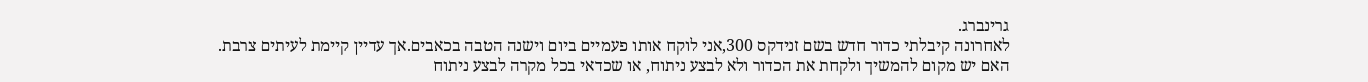גרינברג.
לאחרונה קיבלתי כדור חדש בשם זנידקס 300,אני לוקח אותו פעמיים ביום וישנה הטבה בכאבים.אך עדיין קיימת לעיתים צרבת.
האם יש מקום להמשיך ולקחת את הכדור ולא לבצע ניתוח, או שכדאי בכל מקרה לבצע ניתוח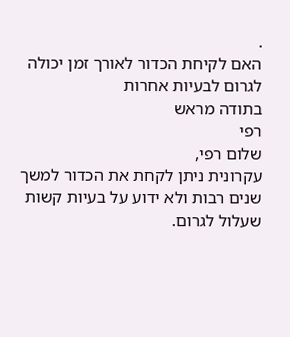.
האם לקיחת הכדור לאורך זמן יכולה לגרום לבעיות אחרות
בתודה מראש
רפי
שלום רפי,
עקרונית ניתן לקחת את הכדור למשך שנים רבות ולא ידוע על בעיות קשות שעלול לגרום.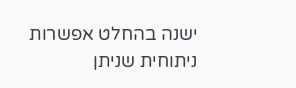ישנה בהחלט אפשרות ניתוחית שניתן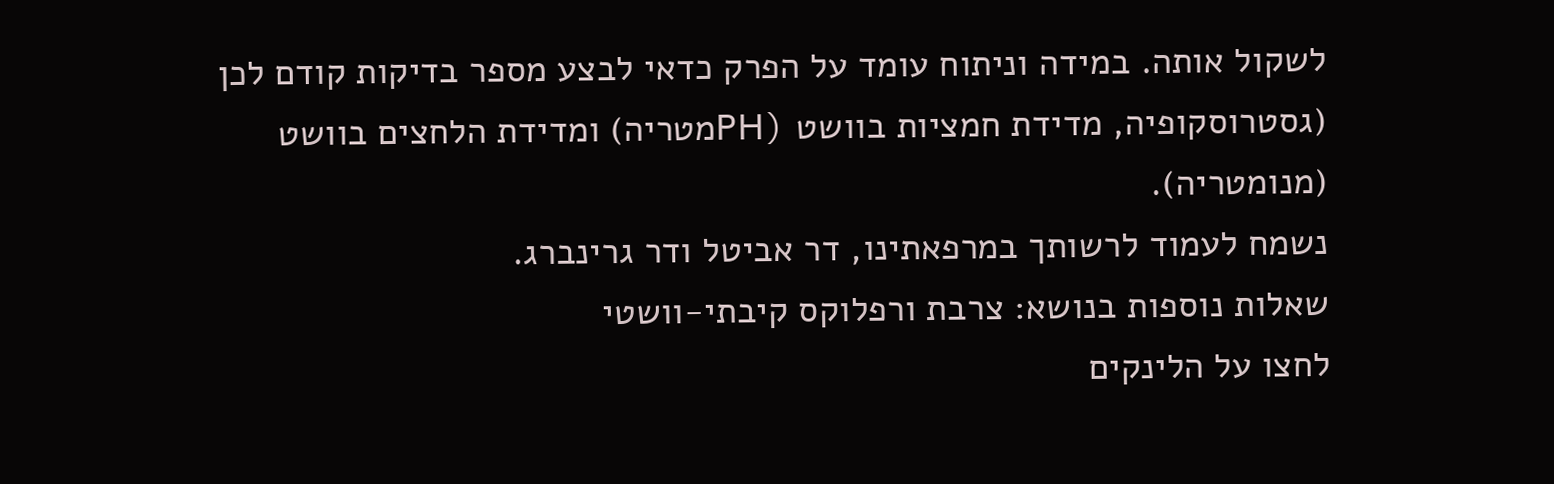לשקול אותה. במידה וניתוח עומד על הפרק כדאי לבצע מספר בדיקות קודם לכן (גסטרוסקופיה, מדידת חמציות בוושט (PHמטריה) ומדידת הלחצים בוושט (מנומטריה).
נשמח לעמוד לרשותך במרפאתינו, דר אביטל ודר גרינברג.
שאלות נוספות בנושא: צרבת ורפלוקס קיבתי-וושטי
לחצו על הלינקים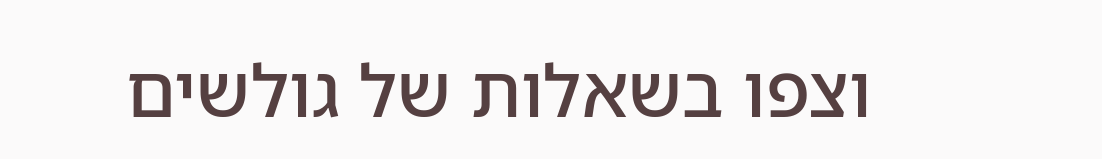וצפו בשאלות של גולשים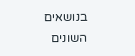בנושאים השונים